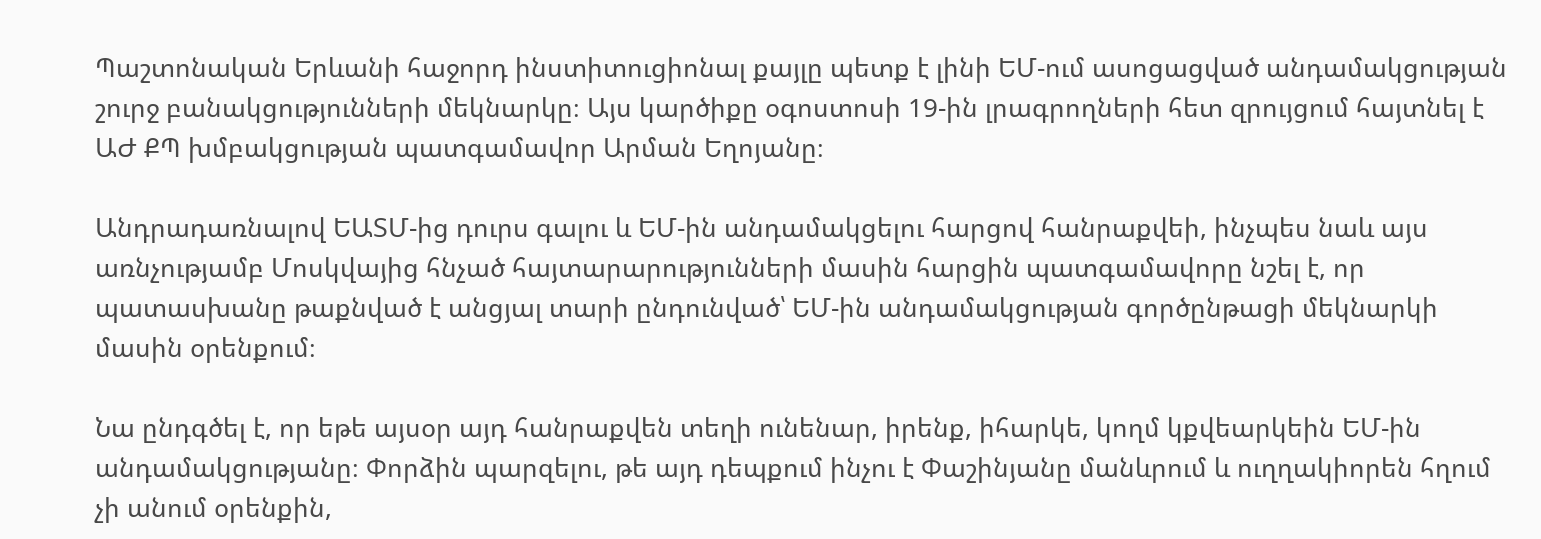Պաշտոնական Երևանի հաջորդ ինստիտուցիոնալ քայլը պետք է լինի ԵՄ-ում ասոցացված անդամակցության շուրջ բանակցությունների մեկնարկը։ Այս կարծիքը օգոստոսի 19-ին լրագրողների հետ զրույցում հայտնել է ԱԺ ՔՊ խմբակցության պատգամավոր Արման Եղոյանը։

Անդրադառնալով ԵԱՏՄ-ից դուրս գալու և ԵՄ-ին անդամակցելու հարցով հանրաքվեի, ինչպես նաև այս առնչությամբ Մոսկվայից հնչած հայտարարությունների մասին հարցին պատգամավորը նշել է, որ պատասխանը թաքնված է անցյալ տարի ընդունված՝ ԵՄ-ին անդամակցության գործընթացի մեկնարկի մասին օրենքում։

Նա ընդգծել է, որ եթե այսօր այդ հանրաքվեն տեղի ունենար, իրենք, իհարկե, կողմ կքվեարկեին ԵՄ-ին անդամակցությանը։ Փորձին պարզելու, թե այդ դեպքում ինչու է Փաշինյանը մանևրում և ուղղակիորեն հղում չի անում օրենքին,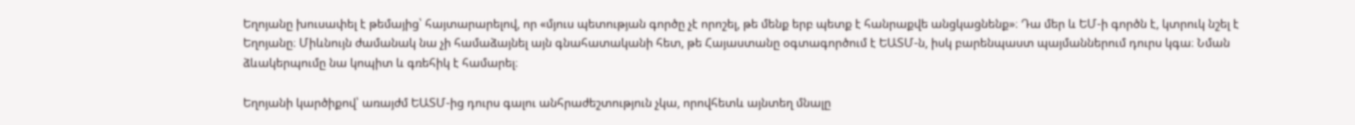Եղոյանը խուսափել է թեմայից՝ հայտարարելով, որ «մյուս պետության գործը չէ որոշել, թե մենք երբ պետք է հանրաքվե անցկացնենք»։ Դա մեր և ԵՄ-ի գործն է, կտրուկ նշել է Եղոյանը։ Միևնույն ժամանակ նա չի համաձայնել այն գնահատականի հետ, թե Հայաստանը օգտագործում է ԵԱՏՄ-ն, իսկ բարենպաստ պայմաններում դուրս կգա։ Նման ձևակերպումը նա կոպիտ և գռեհիկ է համարել։

Եղոյանի կարծիքով՝ առայժմ ԵԱՏՄ-ից դուրս գալու անհրաժեշտություն չկա, որովհետև այնտեղ մնալը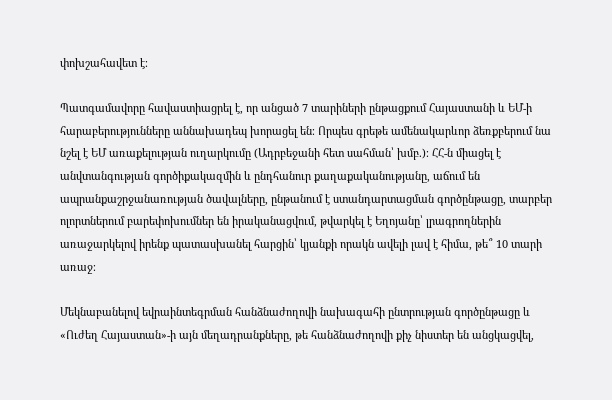փոխշահավետ է։

Պատգամավորը հավաստիացրել է, որ անցած 7 տարիների ընթացքում Հայաստանի և ԵՄ-ի հարաբերությունները աննախադեպ խորացել են։ Որպես գրեթե ամենակարևոր ձեռքբերում նա նշել է ԵՄ առաքելության ուղարկումը (Ադրբեջանի հետ սահման՝ խմբ.)։ ՀՀ-ն միացել է անվտանգության գործիքակազմին և ընդհանուր քաղաքականությանը, աճում են ապրանքաշրջանառության ծավալները, ընթանում է ստանդարտացման գործընթացը, տարբեր ոլորտներում բարեփոխումներ են իրականացվում, թվարկել է Եղոյանը՝ լրագրողներին առաջարկելով իրենք պատասխանել հարցին՝ կյանքի որակն ավելի լավ է հիմա, թե՞ 10 տարի առաջ։

Մեկնաբանելով եվրաինտեգրման հանձնաժողովի նախագահի ընտրության գործընթացը և «Ուժեղ Հայաստան»-ի այն մեղադրանքները, թե հանձնաժողովի քիչ նիստեր են անցկացվել,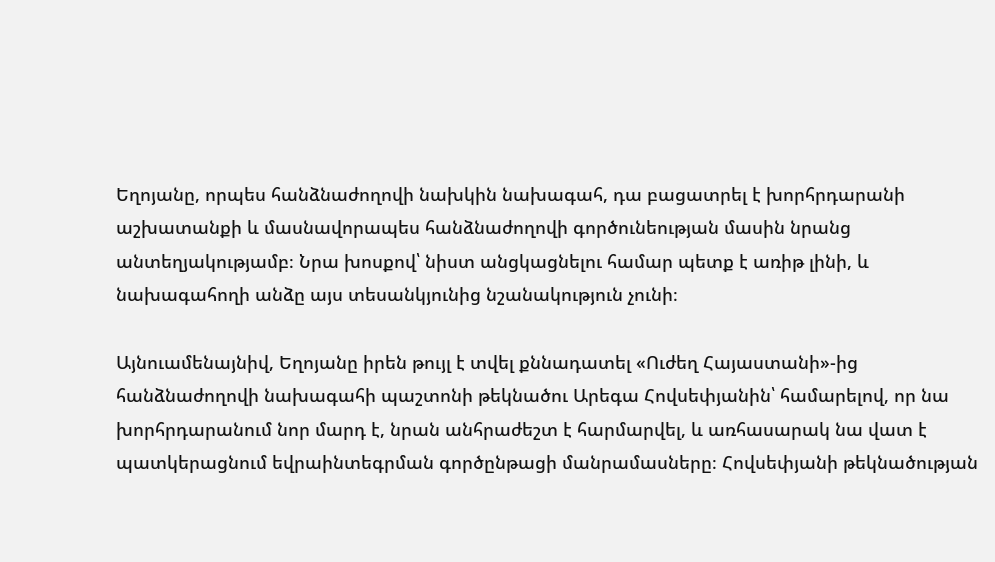Եղոյանը, որպես հանձնաժողովի նախկին նախագահ, դա բացատրել է խորհրդարանի աշխատանքի և մասնավորապես հանձնաժողովի գործունեության մասին նրանց անտեղյակությամբ։ Նրա խոսքով՝ նիստ անցկացնելու համար պետք է առիթ լինի, և նախագահողի անձը այս տեսանկյունից նշանակություն չունի։

Այնուամենայնիվ, Եղոյանը իրեն թույլ է տվել քննադատել «Ուժեղ Հայաստանի»-ից հանձնաժողովի նախագահի պաշտոնի թեկնածու Արեգա Հովսեփյանին՝ համարելով, որ նա խորհրդարանում նոր մարդ է, նրան անհրաժեշտ է հարմարվել, և առհասարակ նա վատ է պատկերացնում եվրաինտեգրման գործընթացի մանրամասները։ Հովսեփյանի թեկնածության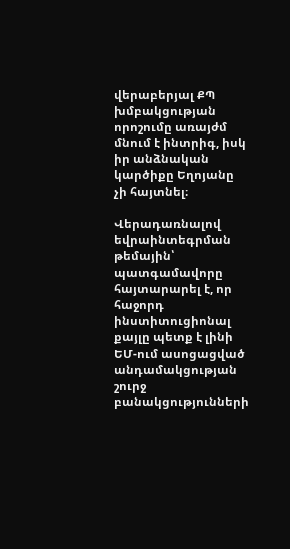վերաբերյալ ՔՊ խմբակցության որոշումը առայժմ մնում է ինտրիգ, իսկ իր անձնական կարծիքը Եղոյանը չի հայտնել։

Վերադառնալով եվրաինտեգրման թեմային՝ պատգամավորը հայտարարել է, որ հաջորդ ինստիտուցիոնալ քայլը պետք է լինի ԵՄ-ում ասոցացված անդամակցության շուրջ բանակցությունների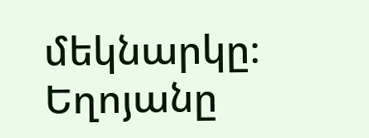մեկնարկը։ Եղոյանը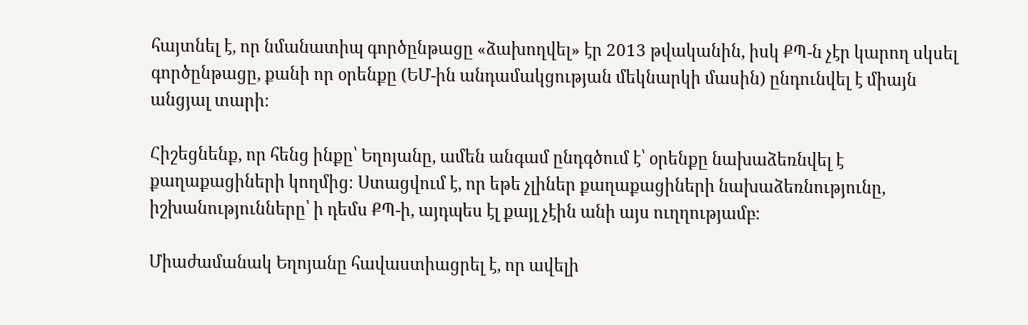հայտնել է, որ նմանատիպ գործընթացը «ձախողվել» էր 2013 թվականին, իսկ ՔՊ-ն չէր կարող սկսել գործընթացը, քանի որ օրենքը (ԵՄ-ին անդամակցության մեկնարկի մասին) ընդունվել է միայն անցյալ տարի։

Հիշեցնենք, որ հենց ինքը՝ Եղոյանը, ամեն անգամ ընդգծում է՝ օրենքը նախաձեռնվել է քաղաքացիների կողմից։ Ստացվում է, որ եթե չլիներ քաղաքացիների նախաձեռնությունը, իշխանությունները՝ ի դեմս ՔՊ-ի, այդպես էլ քայլ չէին անի այս ուղղությամբ։

Միաժամանակ Եղոյանը հավաստիացրել է, որ ավելի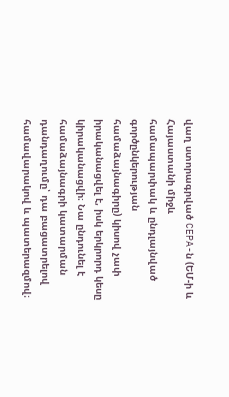վաղ ստորագրված CEPA-ն (ԵՄ-ի և Հայաստանի միջև համապարփակ և ընդլայնված գործընկերության համաձայնագիրը) կիսով չափ իրականացվել է, իսկ երկրորդ կեսը կիրականացվի։ Նա ընդունել է համաձայնագրի կատարման դանդաղումը՝ դա բացատրելով համավարակով և պատերազմով։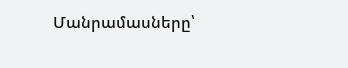Մանրամասները՝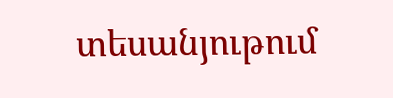տեսանյութում